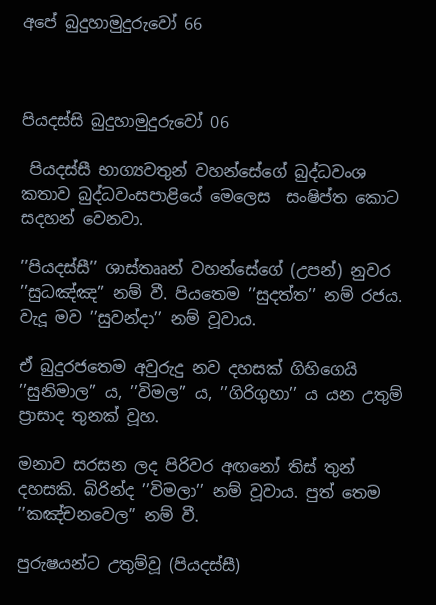අපේ බුදුහාමුදුරුවෝ 66



පියදස්සි බුදුහාමුදුරුවෝ 06

 පියදස්සී භාග්‍යවතුන් වහන්සේගේ බුද්ධවංශ කතාව බුද්ධවංසපාළියේ මෙලෙස  සංෂිප්ත කොට සදහන් වෙනවා.

’’පියදස්සී’’ ශාස්තෲන් වහන්සේගේ (උපන්) නුවර ’’සුධඤ්ඤ’’ නම් වී. පියතෙම ’’සුදත්ත’’ නම් රජය. වැදූ මව ’’සුවන්දා’’ නම් වූවාය.

ඒ බුදුරජතෙම අවුරුදු නව දහසක් ගිහිගෙයි ’’සුනිමාල’’ ය, ’’විමල’’ ය, ’’ගිරිගුහා’’ ය යන උතුම් ප්‍රාසාද තුනක් වූහ.

මනාව සරසන ලද පිරිවර අඟනෝ තිස් තුන් දහසකි. බිරින්ද ’’විමලා’’ නම් වූවාය. පුත් තෙම ’’කඤ්චනවෙල’’ නම් වී.

පුරුෂයන්ට උතුම්වූ (පියදස්සී)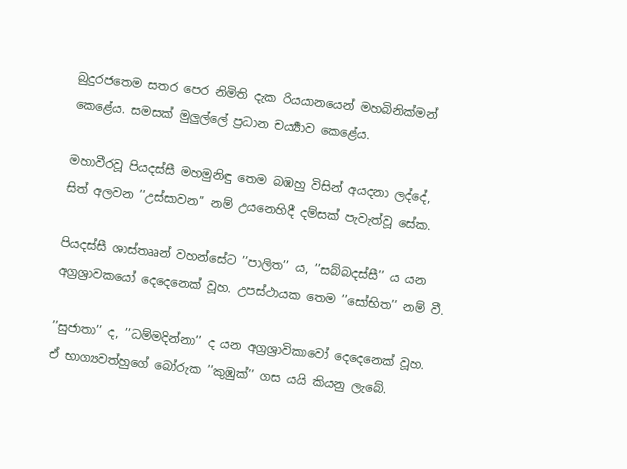බුදුරජතෙම සතර පෙර නිමිති දැක රියයානයෙන් මහබිනික්මන් කෙළේය. සමසක් මුලුල්ලේ ප්‍රධාන චර්‍ය්‍යාව කෙළේය.

මහාවීරවූ පියදස්සී මහමුනිඳු තෙම බඹහු විසින් අයදනා ලද්දේ, සිත් අලවන ’’උස්සාවන’’ නම් උයනෙහිදී දම්සක් පැවැත්වූ සේක.

පියදස්සී ශාස්තෲන් වහන්සේට ’’පාලිත’’ ය, ’’සබ්බදස්සී’’ ය යන අග්‍රශ්‍රාවකයෝ දෙදෙනෙක් වූහ. උපස්ථායක තෙම ’’සෝභිත’’ නම් වී.

’’සුජාතා’’ ද, ’’ධම්මදින්නා’’ ද යන අග්‍රශ්‍රාවිකාවෝ දෙදෙනෙක් වූහ. ඒ භාග්‍යවත්හුගේ බෝරුක ’’කුඹුක්’’ ගස යයි කියනු ලැබේ.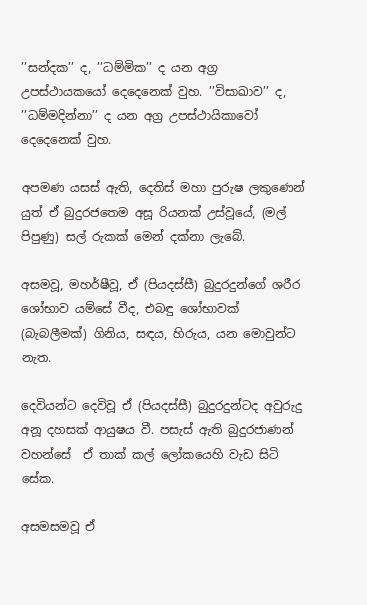’’සන්දක’’ ද, ’’ධම්මික’’ ද යන අග්‍ර උපස්ථායකයෝ දෙදෙනෙක් වුහ. ’’විසාඛාව’’ ද, ’’ධම්මදින්නා’’ ද යන අග්‍ර උපස්ථායිකාවෝ දෙදෙනෙක් වුහ.

අපමණ යසස් ඇති, දෙතිස් මහා පුරුෂ ලකුණෙන් යුත් ඒ බුදුරජතෙම අසූ රියනක් උස්වූයේ, (මල් පිපුණු) සල් රුකක් මෙන් දක්නා ලැබේ.

අසමවූ, මහර්ෂීවූ, ඒ (පියදස්සී) බුදුරදුන්ගේ ශරීර ශෝභාව යම්සේ වීද, එබඳු ශෝභාවක් (බැබලීමක්) ගිනිය, සඳය, හිරුය, යන මොවුන්ට නැත.

දෙවියන්ට දෙවිවූ ඒ (පියදස්සී) බුදුරදුන්ටද අවුරුදු අනූ දහසක් ආයුෂය වී. පසැස් ඇති බුදුරජාණන් වහන්සේ  ඒ තාක් කල් ලෝකයෙහි වැඩ සිටි සේක.

අසමසමවූ ඒ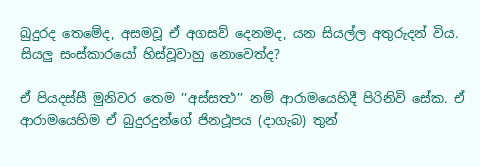බුදුරද තෙමේද, අසමවූ ඒ අගසව් දෙනමද, යන සියල්ල අතුරුදන් විය. සියලු සංස්කාරයෝ හිස්වූවාහු නොවෙත්ද?

ඒ පියදස්සී මුනිවර තෙම ’’අස්සත්‍ථ’’ නම් ආරාමයෙහිදී පිරිනිවි සේක. ඒ ආරාමයෙහිම ඒ බුදුරදුන්ගේ ජිනථූපය (දාගැබ) තුන්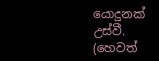යොදුනක් උස්වී. (හෙවත්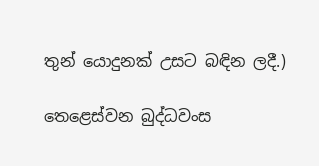තුන් යොදුනක් උසට බඳින ලදී.)

තෙළෙස්වන බුද්ධවංස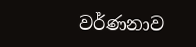වර්ණනාව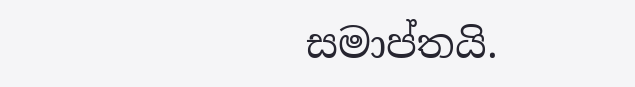සමාප්තයි.